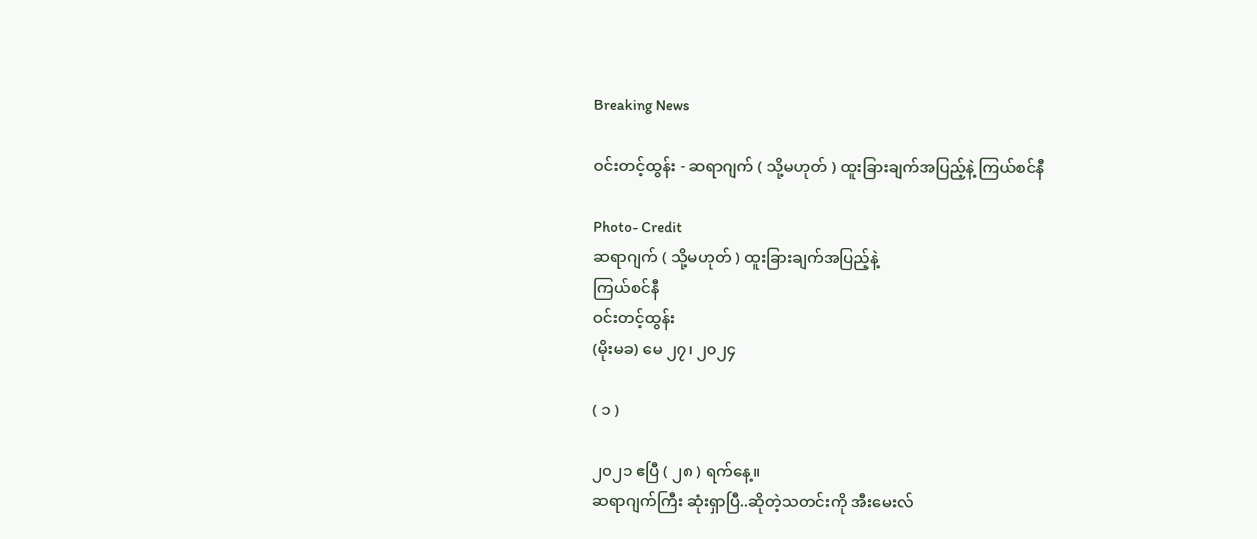Breaking News

ဝင်းတင့်ထွန်း - ဆရာဂျက် ( သို့မဟုတ် ) ထူးခြားချက်အပြည့်နဲ့ ကြယ်စင်နီ

Photo- Credit
ဆရာဂျက် ( သို့မဟုတ် ) ထူးခြားချက်အပြည့်နဲ့
ကြယ်စင်နီ
ဝင်းတင့်ထွန်း
(မိုးမခ) မေ ၂၇၊ ၂၀၂၄

( ၁ )

၂၀၂၁ ဧပြီ ( ၂၈ ) ရက်နေ့။
ဆရာဂျက်ကြီး ဆုံးရှာပြီ..ဆိုတဲ့သတင်းကို အီးမေးလ်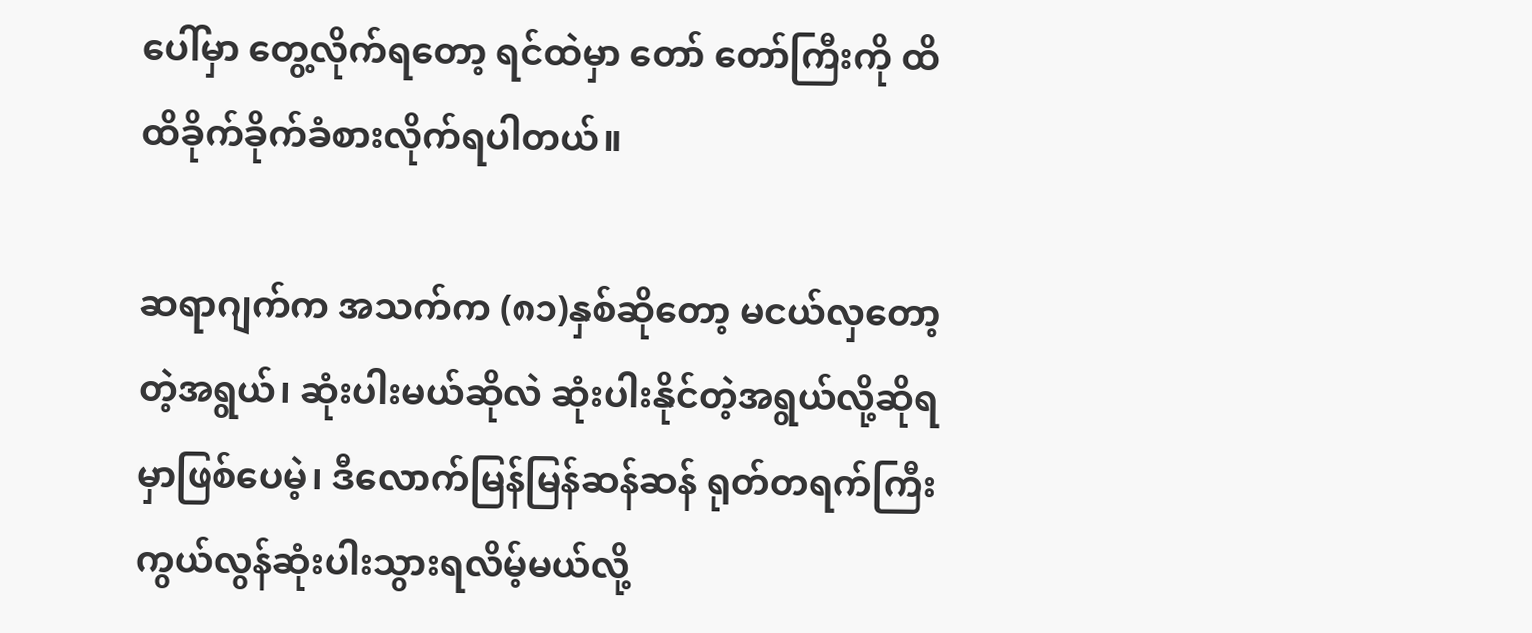ပေါ်မှာ တွေ့လိုက်ရတော့ ရင်ထဲမှာ တော် တော်ကြီးကို ထိထိခိုက်ခိုက်ခံစားလိုက်ရပါတယ်။

ဆရာဂျက်က အသက်က (၈၁)နှစ်ဆိုတော့ မငယ်လှတော့တဲ့အရွယ်၊ ဆုံးပါးမယ်ဆိုလဲ ဆုံးပါးနိုင်တဲ့အရွယ်လို့ဆိုရမှာဖြစ်ပေမဲ့၊ ဒီလောက်မြန်မြန်ဆန်ဆန် ရုတ်တရက်ကြီး ကွယ်လွန်ဆုံးပါးသွားရလိမ့်မယ်လို့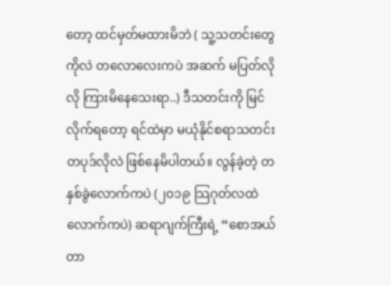တော့ ထင်မှတ်မထားမိဘဲ ( သူ့သတင်းတွေကိုလဲ တလောလေးကပဲ အဆက် မပြတ်လိုလို ကြားမိနေသေးရာ..) ဒီသတင်းကို မြင်လိုက်ရတော့ ရင်ထဲမှာ မယုံနိုင်စရာသတင်းတပုဒ်လိုလဲ ဖြစ်နေမိပါတယ်။ လွန်ခဲ့တဲ့ တနှစ်ခွဲလောက်ကပဲ (၂၀၁၉ သြဂုတ်လထဲလောက်ကပဲ) ဆရာဂျက်ကြီးရဲ့ “စောအယ်တာ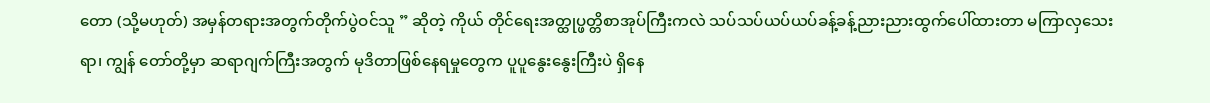တော (သို့မဟုတ်) အမှန်တရားအတွက်တိုက်ပွဲဝင်သူ ” ဆိုတဲ့ ကိုယ် တိုင်ရေးအတ္ထုပ္ဖတ္တိစာအုပ်ကြီးကလဲ သပ်သပ်ယပ်ယပ်ခန့်ခန့်ညားညားထွက်ပေါ်ထားတာ မကြာလှသေးရာ၊ ကျွန် တော်တို့မှာ ဆရာဂျက်ကြီးအတွက် မုဒိတာဖြစ်နေရမှုတွေက ပူပူနွေးနွေးကြီးပဲ ရှိနေ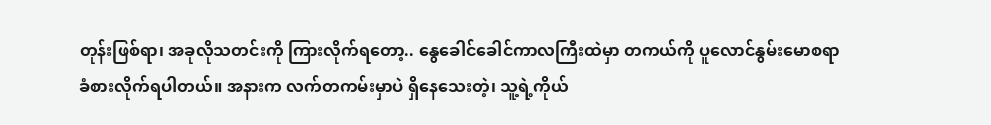တုန်းဖြစ်ရာ၊ အခုလိုသတင်းကို ကြားလိုက်ရတော့.. နွေခေါင်ခေါင်ကာလကြီးထဲမှာ တကယ်ကို ပူလောင်နွမ်းမောစရာ ခံစားလိုက်ရပါတယ်။ အနားက လက်တကမ်းမှာပဲ ရှိနေသေးတဲ့၊ သူ့ရဲ့ကိုယ်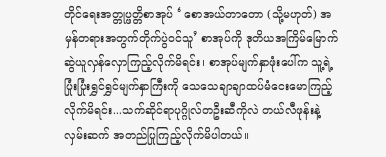တိုင်ရေးအတ္တုပ္ဖတ္တိစာအုပ် ‘ စောအယ်တာတော (သို့မဟုတ်) အမှန်တရားအတွက်တိုက်ပွဲဝင်သူ’ စာအုပ်ကို ဒုတိယအကြိမ်မြောက်ဆွဲယူလှန်လှောကြည့်လိုက်မိရင်း၊ စာအုပ်မျက်နှာဖုံးပေါ်က သူ့ရဲ့ပြုံးပြုံးရွှင်ရွှင်မျက်နှာကြီးကို သေသေချာချာထပ်မံငေးမောကြည့်လိုက်မိရင်း...သက်ဆိုင်ရာပုဂ္ဂိုလ်တဦးဆီကိုလဲ တယ်လီဖုန်းနဲ့လှမ်းဆက် အတည်ပြုကြည့်လိုက်မိပါတယ်။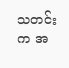သတင်းက အ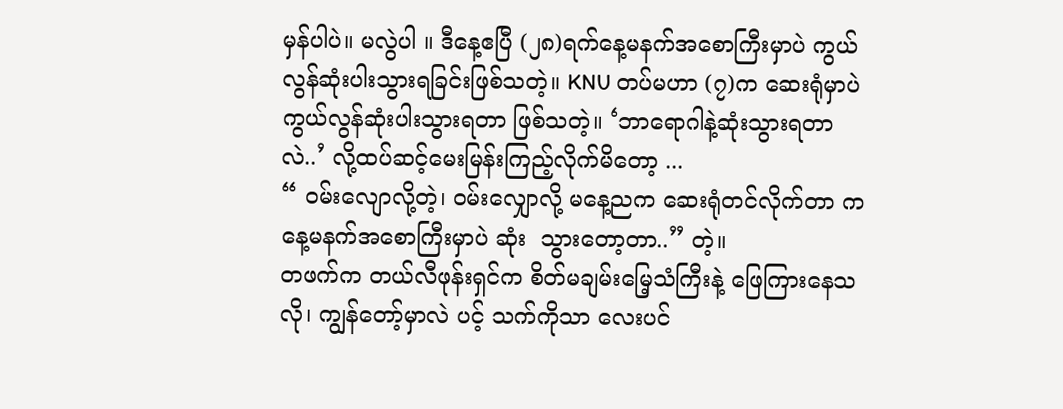မှန်ပါပဲ။ မလွဲပါ ။ ဒီနေ့ဧပြီ (၂၈)ရက်နေ့မနက်အစောကြီးမှာပဲ ကွယ်လွန်ဆုံးပါးသွားရခြင်းဖြစ်သတဲ့။ KNU တပ်မဟာ (၇)က ဆေးရုံမှာပဲ ကွယ်လွန်ဆုံးပါးသွားရတာ ဖြစ်သတဲ့။ ‘ဘာရောဂါနဲ့ဆုံးသွားရတာလဲ..’ လို့ထပ်ဆင့်မေးမြန်းကြည့်လိုက်မိတော့ ...
“ ဝမ်းလျောလို့တဲ့၊ ဝမ်းလျှောလို့ မနေ့ညက ဆေးရုံတင်လိုက်တာ ကနေ့မနက်အစောကြီးမှာပဲ ဆုံး  သွားတော့တာ..” တဲ့။
တဖက်က တယ်လီဖုန်းရှင်က စိတ်မချမ်းမြေ့သံကြီးနဲ့ ဖြေကြားနေသလို၊ ကျွန်တော့်မှာလဲ ပင့် သက်ကိုသာ လေးပင်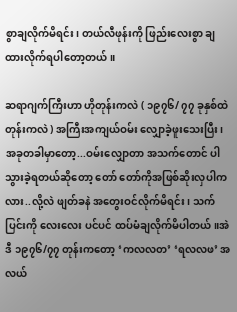စွာချလိုက်မိရင်း၊ တယ်လီဖုန်းကို ဖြည်းလေးစွာ ချထားလိုက်ရပါတော့တယ်။

ဆရာဂျက်ကြီးဟာ ဟိုတုန်းကလဲ ( ၁၉၇၆/ ၇၇ ခုနှစ်ထဲတုန်းကလဲ ) အကြီးအကျယ်ဝမ်း လျှောခဲ့ဖူးသေးပြီး၊ အခုတခါမှာတော့...ဝမ်းလျှောတာ အသက်တောင် ပါသွားခဲ့ရတယ်ဆိုတော့ တော် တော်ကိုအဖြစ်ဆိုးလှပါကလား..လို့လဲ ဖျတ်ခနဲ အတွေးဝင်လိုက်မိရင်း၊ သက်ပြင်းကို လေးလေး ပင်ပင် ထပ်မံချလိုက်မိပါတယ်။အဲဒီ ၁၉၇၆/၇၇ တုန်းကတော့ ‘ကလလတ’ ‘ရလလဖ’ အလယ်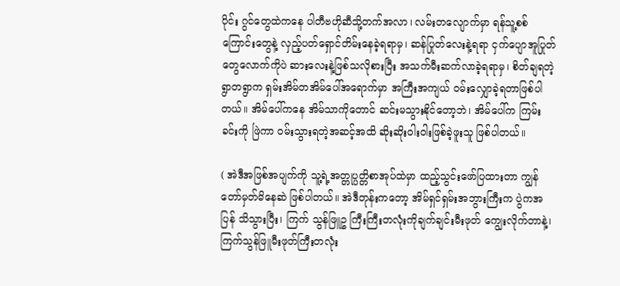ပိုင်း ဂွင်တွေထဲကနေ ပါတီဗဟိုဆီသို့တက်အလာ၊ လမ်းတလျောက်မှာ ရန်သူ့စစ်ကြောင်းတွေနဲ့ လှည့်ပတ်ရှောင်တိမ်းနေခဲ့ရရာမှ၊ ဆန်ပြုတ်လေးနဲ့ရရာ ငှက်ပျောအူပြုတ်တွေလောက်ကိုပဲ ဆားလေးနဲ့ဖြစ်သလိုစားပြီး အသက်မီးဆက်လာခဲ့ရရာမှ၊ စိတ်ချရတဲ့ရွာတရွာက ရှမ်းအိမ်တအိမ်ပေါ်အရောက်မှာ အကြီးအကျယ် ဝမ်းလျှောခဲ့ရတာဖြစ်ပါတယ်။ အိမ်ပေါ်ကနေ အိမ်သာကိုတောင် ဆင်းမသွားနိုင်တော့ဘဲ၊ အိမ်ပေါ်က ကြမ်းခင်းကို ဖြဲကာ ဝမ်းသွားရတဲ့အဆင့်အထိ ဆိုးဆိုးဝါးဝါးဖြစ်ခဲ့ဖူးသူ ဖြစ်ပါတယ်။

( အဲဒီအဖြစ်အပျက်ကို သူ့ရဲ့အတ္တုပ္ပတ္တိစာအုပ်ထဲမှာ ထည့်သွင်းဖော်ပြထားတာ ကျွန်တော်မှတ်မိနေဆဲ ဖြစ်ပါတယ်။ အဲဒီတုန်းကတော့ အိမ်ရှင်ရှမ်းအဘွားကြီးက ပွဲကအပြန် သိသွားပြီး၊ ကြက် သွန်ဖြူဥ ကြီးကြီးတလုံးကိုချက်ချင်းမီးဖုတ် ကျွေးလိုက်တာနဲ့၊ ကြက်သွန်ဖြူမီးဖုတ်ကြီးတလုံး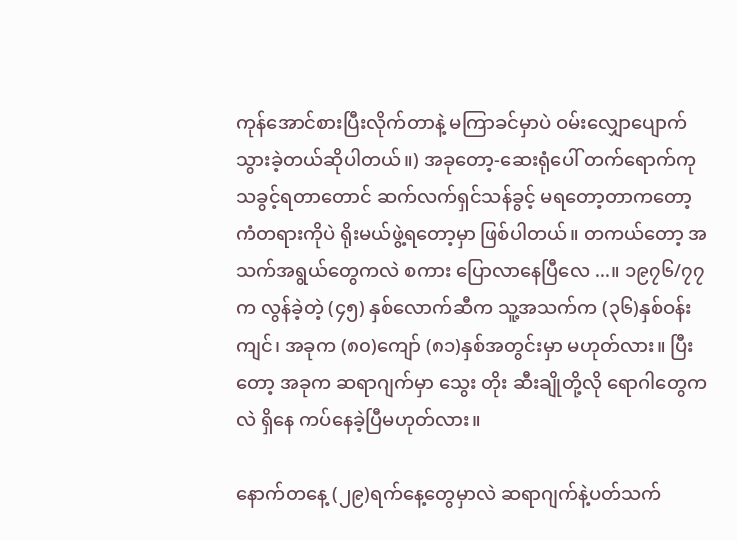ကုန်အောင်စားပြီးလိုက်တာနဲ့ မကြာခင်မှာပဲ ဝမ်းလျှောပျောက်သွားခဲ့တယ်ဆိုပါတယ်။) အခုတော့-ဆေးရုံပေါ် တက်ရောက်ကုသခွင့်ရတာတောင် ဆက်လက်ရှင်သန်ခွင့် မရတော့တာကတော့ ကံတရားကိုပဲ ရိုးမယ်ဖွဲ့ရတော့မှာ ဖြစ်ပါတယ်။ တကယ်တော့ အသက်အရွယ်တွေကလဲ စကား ပြောလာနေပြီလေ ...။ ၁၉၇၆/၇၇ က လွန်ခဲ့တဲ့ (၄၅) နှစ်လောက်ဆီက သူ့အသက်က (၃၆)နှစ်ဝန်း ကျင်၊ အခုက (၈၀)ကျော် (၈၁)နှစ်အတွင်းမှာ မဟုတ်လား။ ပြီးတော့ အခုက ဆရာဂျက်မှာ သွေး တိုး ဆီးချိုတို့လို ရောဂါတွေကလဲ ရှိနေ ကပ်နေခဲ့ပြီမဟုတ်လား။

နောက်တနေ့ (၂၉)ရက်နေ့တွေမှာလဲ ဆရာဂျက်နဲ့ပတ်သက်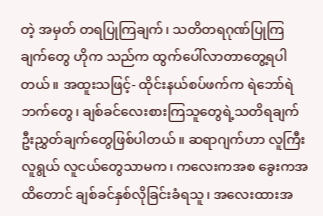တဲ့ အမှတ် တရပြုကြချက်၊ သတိတရဂုဏ်ပြုကြချက်တွေ ဟိုက သည်က ထွက်ပေါ်လာတာတွေ့ရပါတယ်။ အထူးသဖြင့်- ထိုင်းနယ်စပ်ဖက်က ရဲဘော်ရဲဘက်တွေ၊ ချစ်ခင်လေးစားကြသူတွေရဲ့သတိရချက် ဦးညွှတ်ချက်တွေဖြစ်ပါတယ်။ ဆရာဂျက်ဟာ လူကြီးလူရွယ် လူငယ်တွေသာမက၊ ကလေးကအစ ခွေးကအထိတောင် ချစ်ခင်နှစ်လိုခြင်းခံရသူ၊ အလေးထားအ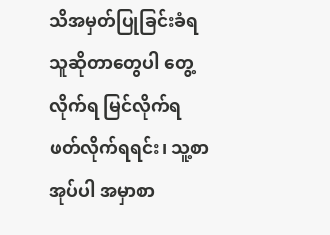သိအမှတ်ပြုခြင်းခံရသူဆိုတာတွေပါ တွေ့လိုက်ရ မြင်လိုက်ရ ဖတ်လိုက်ရရင်း၊ သူ့စာအုပ်ပါ အမှာစာ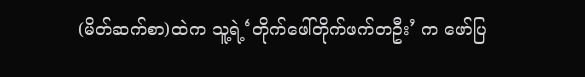(မိတ်ဆက်စာ)ထဲက သူ့ရဲ့‘တိုက်ဖေါ်တိုက်ဖက်တဦး’ က ဖော်ပြ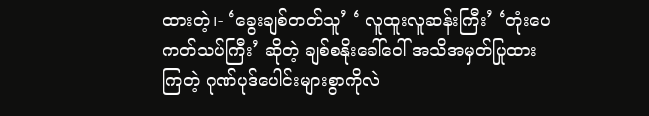ထားတဲ့၊- ‘ခွေးချစ်တတ်သူ’ ‘ လူထူးလူဆန်းကြီး’ ‘တုံးပေကတ်သပ်ကြီး’ ဆိုတဲ့ ချစ်စနိုးခေါ်ဝေါ် အသိအမှတ်ပြုထားကြတဲ့ ဂုဏ်ပုဒ်ပေါင်းများစွာကိုလဲ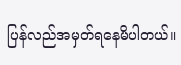ပြန်လည်အမှတ်ရနေမိပါတယ်။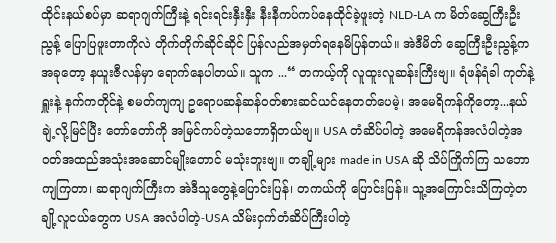ထိုင်းနယ်စပ်မှာ ဆရာဂျက်ကြီးနဲ့ ရင်းရင်းနှီးနှီး နီးနီကပ်ကပ်နေထိုင်ခဲ့ဖူးတဲ့ NLD-LA က မိတ်ဆွေကြီးဦးညွန့် ပြောပြဖူးတာကိုလဲ တိုက်တိုက်ဆိုင်ဆိုင် ပြန်လည်အမှတ်ရနေမိပြန်တယ်။ အဲဒီမိတ် ဆွေကြီးဦးညွန့်က အခုတော့ နယူးဇီလန်မှာ ရောက်နေပါတယ်။ သူက ...“ တကယ့်ကို လူထူးလူဆန်းကြီးဗျ။ ရံဖန်ရံခါ ကုတ်နဲ့ရှူးနဲ့ နက်ကတိုင်နဲ့ စမတ်ကျကျ ဥရောပဆန်ဆန်ဝတ်စားဆင်ယင်နေတတ်ပေမဲ့၊ အမေရိကန်ကိုတော့...နယ်ချဲ့လို့မြင်ပြီး တော်တော်ကို အမြင်ကပ်တဲ့သဘောရှိတယ်ဗျ။ USA တံဆိပ်ပါတဲ့ အမေရိကန်အလံပါတဲ့အဝတ်အထည်အသုံးအဆောင်မျိုးတောင် မသုံးဘူးဗျ။ တချို့များ made in USA ဆို သိပ်ကြိုက်ကြ သဘောကျကြတာ၊ ဆရာဂျက်ကြီးက အဲဒီသူတွေနဲ့ပြောင်းပြန်၊ တကယ်ကို ပြောင်းပြန်။ သူ့အကြောင်းသိကြတဲ့တချို့လူငယ်တွေက USA အလံပါတဲ့-USA သိမ်းငှက်တံဆိပ်ကြီးပါတဲ့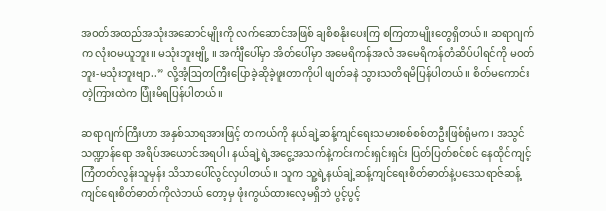အဝတ်အထည်အသုံးအဆောင်မျိုးကို လက်ဆောင်အဖြစ် ချစိစနိုးပေးကြ စကြတာမျိုးတွေရှိတယ်။ ဆရာဂျက်က လုံးဝမယူဘူး။ မသုံးဘူးဗျို့ ။ အင်္ကျီပေါ်မှာ အိတ်ပေါ်မှာ အမေရိကန်အလံ အမေရိကန်တံဆိပ်ပါရင်ကို မဝတ်ဘူး-မသုံးဘူးဗျာ..” လို့အံ့ဩတကြီးပြောခဲ့ဆိုခဲ့ဖူးတာကိုပါ ဖျတ်ခနဲ သွားသတိရမိပြန်ပါတယ်။ စိတ်မကောင်းတဲ့ကြားထဲက ပြုံးမိရပြန်ပါတယ်။

ဆရာဂျက်ကြီးဟာ အနှစ်သာရအားဖြင့် တကယ်ကို နယ်ချဲ့ဆန့်ကျင်ရေးသမားစစ်စစ်တဦးဖြစ်ရုံမက၊ အသွင်သဏ္ဍာန်ရော အရိပ်အယောင်အရပါ၊ နယ်ချဲ့ရဲ့အငွေ့အသက်နဲ့ကင်းကင်းရှင်းရှင်း ပြတ်ပြတ်စင်စင် နေထိုင်ကျင့်ကြံတတ်လွန်းသူမှန်း သိသာပေါ်လွင်လှပါတယ်။ သူက သူ့ရဲ့နယ်ချဲ့ဆန့်ကျင်ရေးစိတ်ဓာတ်နဲ့ပဒေသရာဇ်ဆန့်ကျင်ရေးစိတ်ဓာတ်ကိုလဲဘယ် တော့မှ ဖုံးကွယ်ထားလေ့မရှိဘဲ ပွင့်ပွင့်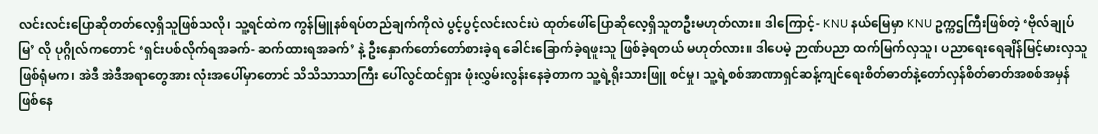လင်းလင်းပြောဆိုတတ်လေ့ရှိသူဖြစ်သလို၊ သူ့ရင်ထဲက ကွန်မြူနစ်ရပ်တည်ချက်ကိုလဲ ပွင့်ပွင့်လင်းလင်းပဲ ထုတ်ဖေါ်ပြောဆိုလေ့ရှိသူတဦးမဟုတ်လား။ ဒါကြောင့်- KNU နယ်မြေမှာ KNU ဥက္ကဌကြီးဖြစ်တဲ့ ‘ဗိုလ်ချုပ်မြ’ လို ပုဂ္ဂိုလ်ကတောင် ‘ရှင်းပစ်လိုက်ရအခက်- ဆက်ထားရအခက်’ နဲ့ ဦးနှောက်တော်တော်စားခဲ့ရ ခေါင်းခြောက်ခဲ့ရဖူးသူ ဖြစ်ခဲ့ရတယ် မဟုတ်လား။ ဒါပေမဲ့ ဉာဏ်ပညာ ထက်မြက်လှသူ၊ ပညာရေးရေချိန်မြင့်မားလှသူ ဖြစ်ရုံမက၊ အဲဒီ အဲဒီအရာတွေအား လုံးအပေါ်မှာတောင် သိသိသာသာကြီး ပေါ်လွင်ထင်ရှား ဖုံးလွှမ်းလွန်းနေခဲ့တာက သူ့ရဲ့ရိုးသားဖြူ စင်မှု၊ သူ့ရဲ့စစ်အာဏာရှင်ဆန့်ကျင်ရေးစိတ်ဓာတ်နဲ့တော်လှန်စိတ်ဓာတ်အစစ်အမှန်ဖြစ်နေ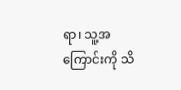ရာ၊ သူ့အကြောင်းကို သိ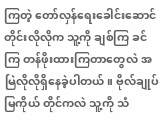ကြတဲ့ တော်လှန်ရေးခေါင်းဆောင်တိုင်းလိုလိုက သူ့ကို ချစ်ကြ ခင်ကြ တန်ဖိုးထားကြတာတွေလဲ အမြဲလိုလိုရှိနေခဲ့ပါတယ်။ ဗိုလ်ချုပ်မြကိုယ် တိုင်ကလဲ သူ့ကို သံ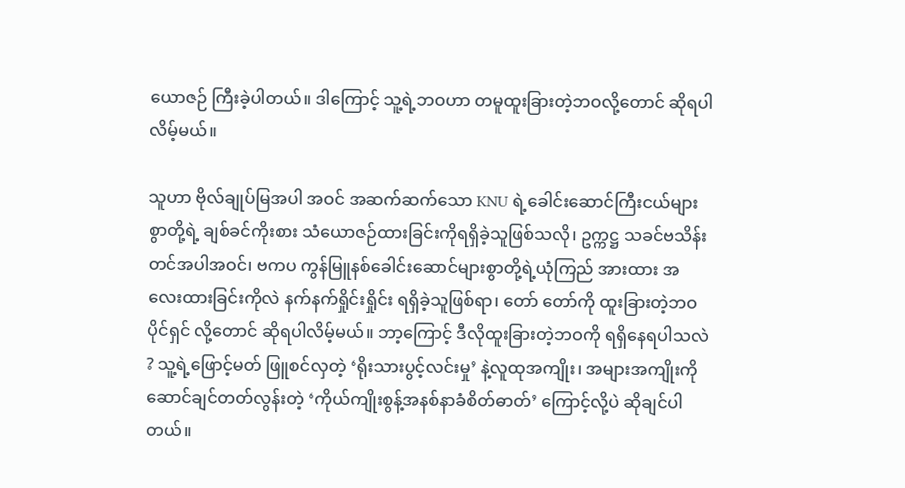ယောဇဉ် ကြီးခဲ့ပါတယ်။ ဒါကြောင့် သူ့ရဲ့ဘဝဟာ တမူထူးခြားတဲ့ဘဝလို့တောင် ဆိုရပါလိမ့်မယ်။

သူဟာ ဗိုလ်ချုပ်မြအပါ အဝင် အဆက်ဆက်သော KNU ရဲ့ခေါင်းဆောင်ကြီးငယ်များစွာတို့ရဲ့ ချစ်ခင်ကိုးစား သံယောဇဉ်ထားခြင်းကိုရရှိခဲ့သူဖြစ်သလို၊ ဥက္ကဋ္ဌ သခင်ဗသိန်းတင်အပါအဝင်၊ ဗကပ ကွန်မြူနစ်ခေါင်းဆောင်များစွာတို့ရဲ့ယုံကြည် အားထား အလေးထားခြင်းကိုလဲ နက်နက်ရှိုင်းရှိုင်း ရရှိခဲ့သူဖြစ်ရာ၊ တော် တော်ကို ထူးခြားတဲ့ဘဝပိုင်ရှင် လို့တောင် ဆိုရပါလိမ့်မယ်။ ဘာ့ကြောင့် ဒီလိုထူးခြားတဲ့ဘဝကို ရရှိနေရပါသလဲ ? သူ့ရဲ့ဖြောင့်မတ် ဖြူစင်လှတဲ့ ‘ရိုးသားပွင့်လင်းမှု’ နဲ့လူထုအကျိုး၊ အများအကျိုးကိုဆောင်ချင်တတ်လွန်းတဲ့ ‘ကိုယ်ကျိုးစွန့်အနစ်နာခံစိတ်ဓာတ်’ ကြောင့်လို့ပဲ ဆိုချင်ပါတယ်။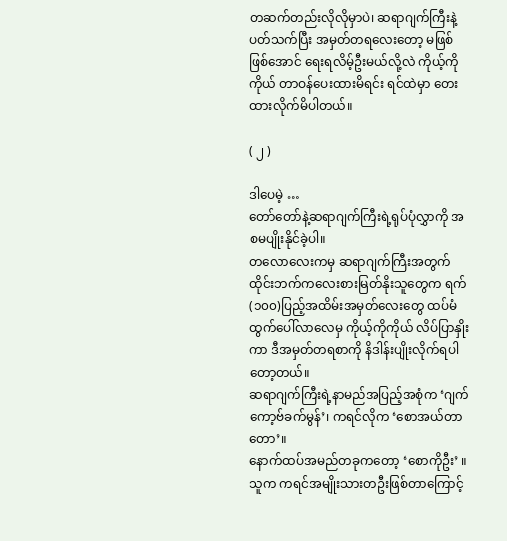တဆက်တည်းလိုလိုမှာပဲ၊ ဆရာဂျက်ကြီးနဲ့ပတ်သက်ပြီး အမှတ်တရလေးတော့ မဖြစ်ဖြစ်အောင် ရေးရလိမ့်ဦးမယ်လို့လဲ ကိုယ့်ကိုကိုယ် တာဝန်ပေးထားမိရင်း ရင်ထဲမှာ တေးထားလိုက်မိပါတယ်။

( ၂ )

ဒါပေမဲ့ …
တော်တော်နဲ့ဆရာဂျက်ကြီးရဲ့ရုပ်ပုံလွှာကို အစမပျိုးနိုင်ခဲ့ပါ။
တလောလေးကမှ ဆရာဂျက်ကြီးအတွက် ထိုင်းဘက်ကလေးစားမြတ်နိုးသူတွေက ရက်(၁၀၀)ပြည့်အထိမ်းအမှတ်လေးတွေ ထပ်မံထွက်ပေါ်လာလေမှ ကိုယ့်ကိုကိုယ် လိပ်ပြာနှိုးကာ ဒီအမှတ်တရစာကို နိဒါန်းပျိုးလိုက်ရပါတော့တယ်။
ဆရာဂျက်ကြီးရဲ့နာမည်အပြည့်အစုံက ‘ဂျက်ကော့ဗ်ခက်မွန်’၊ ကရင်လိုက ‘စောအယ်တာတော’။
နောက်ထပ်အမည်တခုကတော့ ‘စောကိုဦး’ ။ သူက ကရင်အမျိုးသားတဦးဖြစ်တာကြောင့်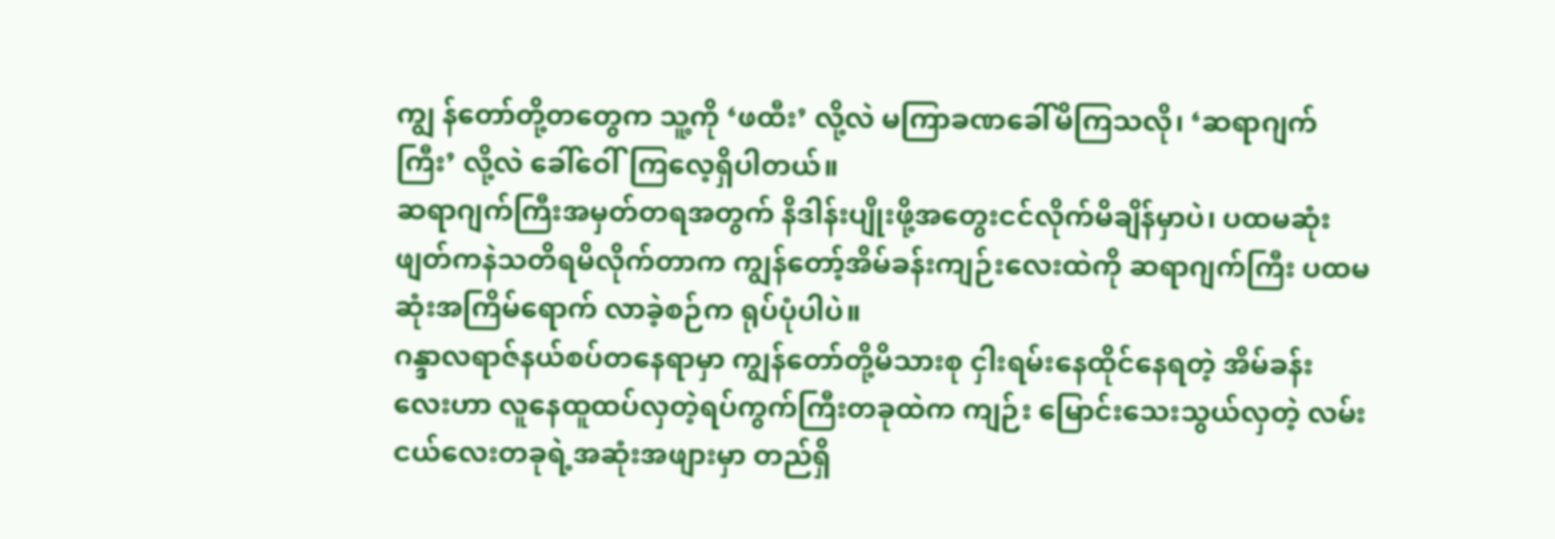ကျွ န်တော်တို့တတွေက သူ့ကို ‘ဖထီး’ လို့လဲ မကြာခဏခေါ်မိကြသလို၊ ‘ဆရာဂျက်ကြီး’ လို့လဲ ခေါ်ဝေါ်ကြလေ့ရှိပါတယ်။
ဆရာဂျက်ကြီးအမှတ်တရအတွက် နိဒါန်းပျိုးဖို့အတွေးငင်လိုက်မိချိန်မှာပဲ၊ ပထမဆုံး ဖျတ်ကနဲသတိရမိလိုက်တာက ကျွန်တော့်အိမ်ခန်းကျဉ်းလေးထဲကို ဆရာဂျက်ကြီး ပထမဆုံးအကြိမ်ရောက် လာခဲ့စဉ်က ရုပ်ပုံပါပဲ။
ဂန္ဒာလရာဇ်နယ်စပ်တနေရာမှာ ကျွန်တော်တို့မိသားစု ငှါးရမ်းနေထိုင်နေရတဲ့ အိမ်ခန်းလေးဟာ လူနေထူထပ်လှတဲ့ရပ်ကွက်ကြီးတခုထဲက ကျဉ်း မြောင်းသေးသွယ်လှတဲ့ လမ်းငယ်လေးတခုရဲ့အဆုံးအဖျားမှာ တည်ရှိ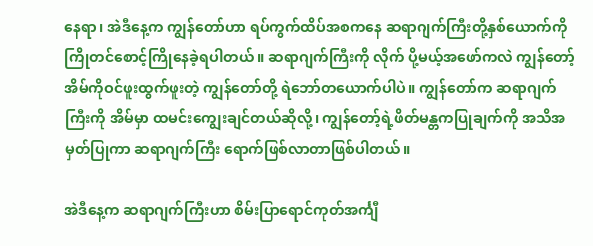နေရာ၊ အဲဒီနေ့က ကျွန်တော်ဟာ ရပ်ကွက်ထိပ်အစကနေ ဆရာဂျက်ကြီးတို့နှစ်ယောက်ကို ကြိုတင်စောင့်ကြိုနေခဲ့ရပါတယ်။ ဆရာဂျက်ကြီးကို လိုက် ပို့မယ့်အဖော်ကလဲ ကျွန်တော့်အိမ်ကိုဝင်ဖူးထွက်ဖူးတဲ့ ကျွန်တော်တို့ ရဲဘော်တယောက်ပါပဲ။ ကျွန်တော်က ဆရာဂျက်ကြီးကို အိမ်မှာ ထမင်းကျွေးချင်တယ်ဆိုလို့၊ ကျွန်တော့်ရဲ့ဖိတ်မန္တကပြုချက်ကို အသိအမှတ်ပြုကာ ဆရာဂျက်ကြီး ရောက်ဖြစ်လာတာဖြစ်ပါတယ်။

အဲဒီနေ့က ဆရာဂျက်ကြီးဟာ စိမ်းပြာရောင်ကုတ်အင်္ကျီ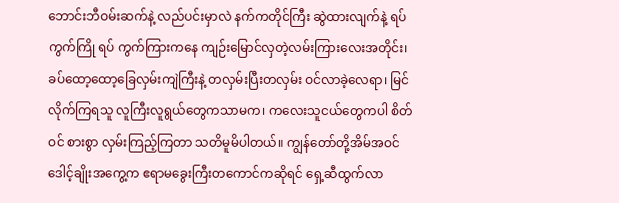ဘောင်းဘီဝမ်းဆက်နဲ့ လည်ပင်းမှာလဲ နက်ကတိုင်ကြီး ဆွဲထားလျက်နဲ့ ရပ်ကွက်ကြို ရပ် ကွက်ကြားကနေ ကျဉ်းမြောင်လှတဲ့လမ်းကြားလေးအတိုင်း၊ ခပ်ထော့ထော့ခြေလှမ်းကျဲကြီးနဲ့ တလှမ်းပြီးတလှမ်း ဝင်လာခဲ့လေရာ၊ မြင်လိုက်ကြရသူ လူကြီးလူရွယ်တွေကသာမက၊ ကလေးသူငယ်တွေကပါ စိတ်ဝင် စားစွာ လှမ်းကြည့်ကြတာ သတိမူမိပါတယ်။ ကျွန်တော်တို့အိမ်အဝင် ဒေါင့်ချိုးအကွေ့က ဧရာမခွေးကြီးတကောင်ကဆိုရင် ရှေ့ဆီထွက်လာ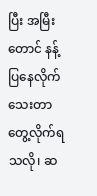ပြီး အမြီးတောင် နန့်ပြနေလိုက်သေးတာ တွေ့လိုက်ရသလို၊ ဆ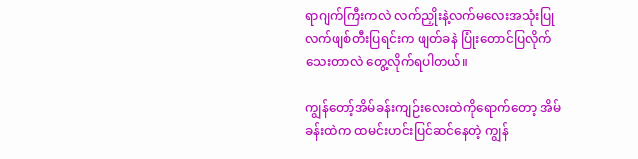ရာဂျက်ကြီးကလဲ လက်ညှိုးနဲ့လက်မလေးအသုံးပြု လက်ဖျစ်တီးပြရင်းက ဖျတ်ခနဲ ပြုံးတောင်ပြလိုက်သေးတာလဲ တွေ့လိုက်ရပါတယ်။

ကျွန်တော့်အိမ်ခန်းကျဉ်းလေးထဲကိုရောက်တော့ အိမ်ခန်းထဲက ထမင်းဟင်းပြင်ဆင်နေတဲ့ ကျွန်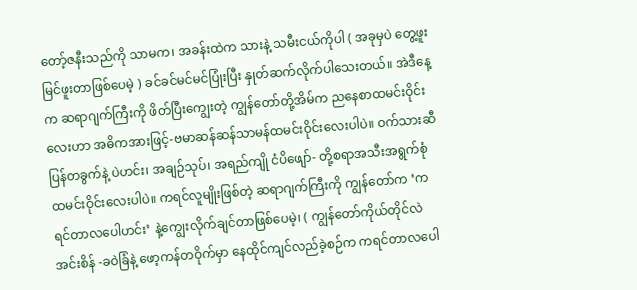တော့်ဇနီးသည်ကို သာမက၊ အခန်းထဲက သားနဲ့ သမီးငယ်ကိုပါ ( အခုမှပဲ တွေ့ဖူးမြင်ဖူးတာဖြစ်ပေမဲ့ ) ခင်ခင်မင်မင်ပြုံးပြီး နှုတ်ဆက်လိုက်ပါသေးတယ်။ အဲဒီနေ့က ဆရာဂျက်ကြီးကို ဖိတ်ပြီးကျွေးတဲ့ ကျွန်တော်တို့အိမ်က ညနေစာထမင်းဝိုင်းလေးဟာ အဓိကအားဖြင့်-ဗမာဆန်ဆန်သာမန်ထမင်းဝိုင်းလေးပါပဲ။ ဝက်သားဆီပြန်တခွက်နဲ့ ပဲဟင်း၊ အချဉ်သုပ်၊ အရည်ကျို ငံပိဖျော်- တို့စရာအသီးအရွက်စုံ ထမင်းဝိုင်းလေးပါပဲ။ ကရင်လူမျိုးဖြစ်တဲ့ ဆရာဂျက်ကြီးကို ကျွန်တော်က ‘ကရင်တာလပေါဟင်း’ နဲ့ကျွေးလိုက်ချင်တာဖြစ်ပေမဲ့၊ ( ကျွန်တော်ကိုယ်တိုင်လဲ အင်းစိန် -ခဝဲခြံနဲ့ ဖော့ကန်တဝိုက်မှာ နေထိုင်ကျင်လည်ခဲ့စဉ်က ကရင်တာလပေါ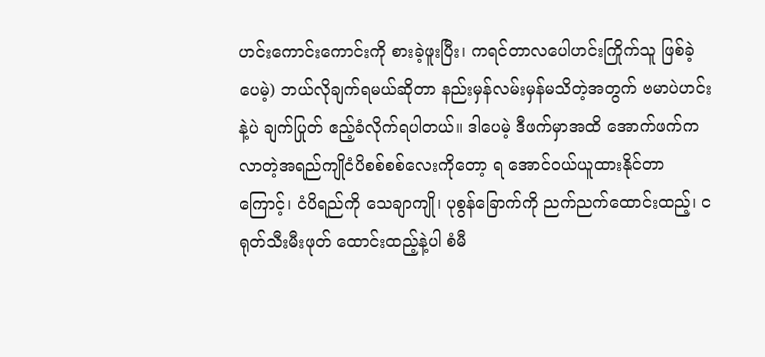ဟင်းကောင်းကောင်းကို စားခဲ့ဖူးပြီး၊ ကရင်တာလပေါဟင်းကြိုက်သူ ဖြစ်ခဲ့ပေမဲ့) ဘယ်လိုချက်ရမယ်ဆိုတာ နည်းမှန်လမ်းမှန်မသိတဲ့အတွက် ဗမာပဲဟင်းနဲ့ပဲ ချက်ပြုတ် ဧည့်ခံလိုက်ရပါတယ်။ ဒါပေမဲ့ ဒီဖက်မှာအထိ အောက်ဖက်ကလာတဲ့အရည်ကျိုငံပိစစ်စစ်လေးကိုတော့ ရ အောင်ဝယ်ယူထားနိုင်တာကြောင့်၊ ငံပိရည်ကို သေချာကျို၊ ပုစွန်ခြောက်ကို ညက်ညက်ထောင်းထည့်၊ ငရုတ်သီးမီးဖုတ် ထောင်းထည့်နဲ့ပါ စံမီ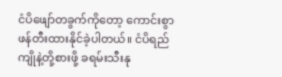ငံပိဖျော်တခွက်ကိုတော့ ကောင်းစွာဖန်တီးထားနိုင်ခဲ့ပါတယ်။ ငံပိရည်ကျိုနဲ့တို့စားဖို့ ခရမ်းသီးနု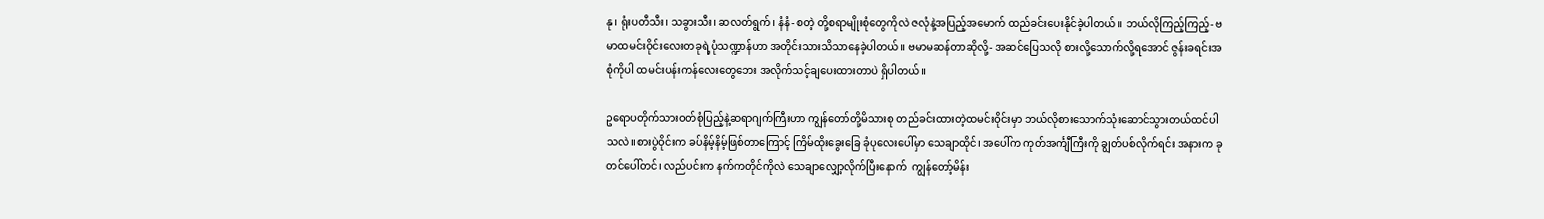နု၊ ရုံးပတီသီး၊ သခွားသီး၊ ဆလတ်ရွက်၊ နံနံ- စတဲ့ တို့စရာမျိုးစုံတွေကိုလဲ ဇလုံနဲ့အပြည့်အမောက် ထည်ခင်းပေးနိုင်ခဲ့ပါတယ်။ ဘယ်လိုကြည့်ကြည့်- ဗမာထမင်းဝိုင်းလေးတခုရဲ့ပုံသဏ္ဍာန်ဟာ အတိုင်းသားသိသာနေခဲ့ပါတယ်။ ဗမာမဆန်တာဆိုလို့- အဆင်ပြေသလို စားလို့သောက်လို့ရအောင် ဇွန်းခရင်းအစုံကိုပါ ထမင်းပန်းကန်လေးတွေဘေး အလိုက်သင့်ချပေးထားတာပဲ ရှိပါတယ်။

ဥရောပတိုက်သားဝတ်စုံပြည့်နဲ့ဆရာဂျက်ကြီးဟာ ကျွန်တော်တို့မိသားစု တည်ခင်းထားတဲ့ထမင်းဝိုင်းမှာ ဘယ်လိုစားသောက်သုံးဆောင်သွားတယ်ထင်ပါသလဲ။စားပွဲဝိုင်းက ခပ်နိမ့်နိမ့်ဖြစ်တာကြောင့် ကြိမ်ထိုးခွေးခြေ ခုံပုလေးပေါ်မှာ သေချာထိုင်၊ အပေါ်က ကုတ်အင်္ကျီကြီးကို ချွတ်ပစ်လိုက်ရင်း အနားက ခုတင်ပေါ်တင်၊ လည်ပင်းက နက်ကတိုင်ကိုလဲ သေချာလျှော့လိုက်ပြီးနောက်  ကျွန်တော့်မိန်း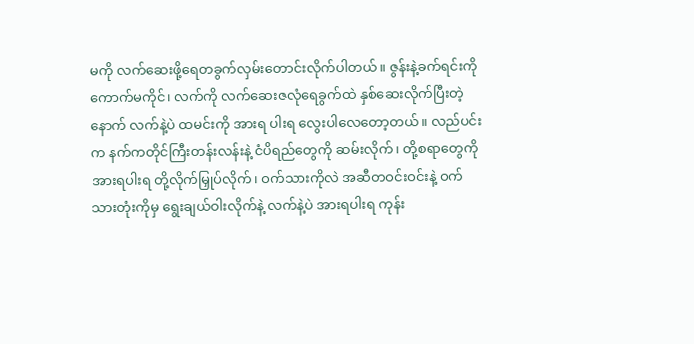မကို လက်ဆေးဖို့ရေတခွက်လှမ်းတောင်းလိုက်ပါတယ်။ ဇွန်းနဲ့ခက်ရင်းကို ကောက်မကိုင်၊ လက်ကို လက်ဆေးဇလုံရေခွက်ထဲ နှစ်ဆေးလိုက်ပြီးတဲ့နောက် လက်နဲ့ပဲ ထမင်းကို အားရ ပါးရ လွေးပါလေတော့တယ်။ လည်ပင်းက နက်ကတိုင်ကြီးတန်းလန်းနဲ့ ငံပိရည်တွေကို ဆမ်းလိုက်၊ တို့စရာတွေကို အားရပါးရ တို့လိုက်မြှုပ်လိုက်၊ ဝက်သားကိုလဲ အဆီတဝင်းဝင်းနဲ့ ဝက်သားတုံးကိုမှ ရွေးချယ်ဝါးလိုက်နဲ့ လက်နဲ့ပဲ အားရပါးရ ကုန်း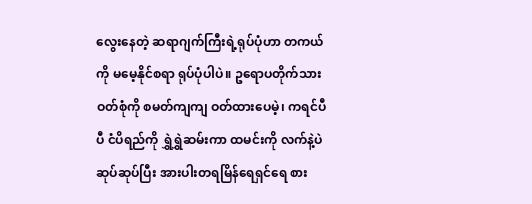လွေးနေတဲ့ ဆရာဂျက်ကြီးရဲ့ရုပ်ပုံဟာ တကယ်ကို မမေ့နိုင်စရာ ရုပ်ပုံပါပဲ။ ဥရောပတိုက်သားဝတ်စုံကို စမတ်ကျကျ ဝတ်ထားပေမဲ့၊ ကရင်ပီပီ ငံပိရည်ကို ရွှဲရွှဲဆမ်းကာ ထမင်းကို လက်နဲ့ပဲ ဆုပ်ဆုပ်ပြီး အားပါးတရမြိန်ရေရှင်ရေ စား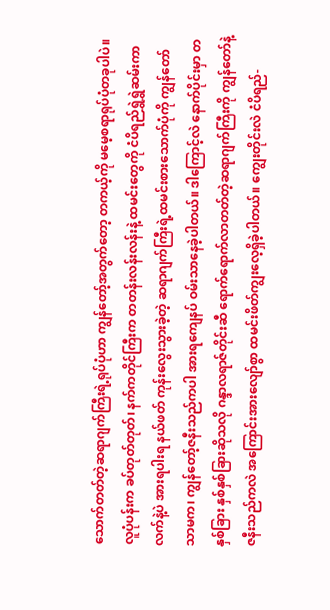သောက်တတ်တဲ့ဆရာဂျက်ကြီးရဲ့ရုပ်ပုံဟာ ကျွန်တော့်အတွက်တော့ တကယ့်ကို မမေ့စရာရုပ်ပုံတခုပါပဲ။ လူပုံပန်းက ခပ်တုတ်တုတ်၊ နက်ကတိုင်ကြီးက တတန်းလန်းလန်းနဲ့ ထမင်းတွေကို ငံပိရည်ရွှဲရွှဲဆမ်းကာ လက်နဲ့ပဲ အားရပါးရ နယ်ဖတ် ကုန်းလွေးသွားခဲ့တဲ့ ဆရာဂျက်ကြီးရဲ့ထမင်းစားသောက်ပုံကို ကျွန်တော်သာမက၊ ကျွန်တော့်ဇနီးသည်ကပါ အားရကျေနပ် ဝမ်းသာနေခဲ့ပါတယ်။ ဒါကြောင့်လဲ နောက်ပိုင်းမှာ တနှစ်ခြား နှစ်နှစ်ခြားဆိုသလို ဂန္ဒာလရာဇ်တိုင်းဆီ ရောက်ရောက်လာတတ်တဲ့ဆရာဂျက်ကြီးကို ကျွန်တော်နဲ့ဇနီးသည်ကလဲ အကြောင်းအားလျော်စွာ ထမင်းဖိတ်ကျွးလေ့ရှိခဲ့ပါတယ်။ ကျွေးတိုင်းလဲ ငံပိရည်-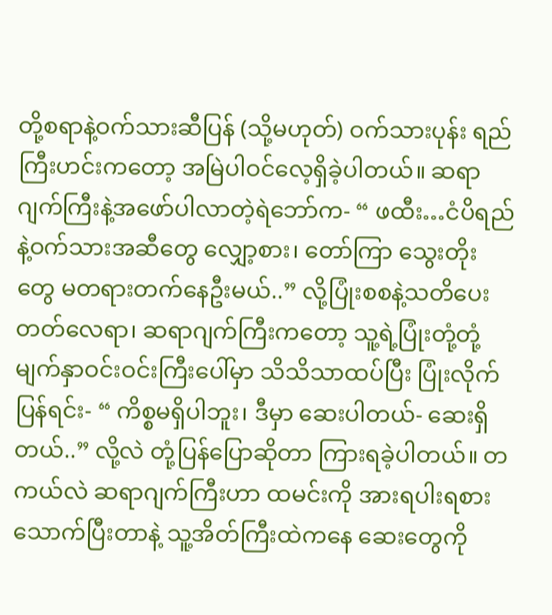တို့စရာနဲ့ဝက်သားဆီပြန် (သို့မဟုတ်) ဝက်သားပုန်း ရည်ကြီးဟင်းကတော့ အမြဲပါဝင်လေ့ရှိခဲ့ပါတယ်။ ဆရာဂျက်ကြီးနဲ့အဖော်ပါလာတဲ့ရဲဘော်က- “ ဖထီး…ငံပိရည်နဲ့ဝက်သားအဆီတွေ လျှော့စား၊ တော်ကြာ သွေးတိုးတွေ မတရားတက်နေဦးမယ်..” လို့ပြုံးစစနဲ့သတိပေးတတ်လေရာ၊ ဆရာဂျက်ကြီးကတော့ သူ့ရဲ့ပြုံးတုံ့တုံ့မျက်နှာဝင်းဝင်းကြီးပေါ်မှာ သိသိသာထပ်ပြီး ပြုံးလိုက်ပြန်ရင်း- “ ကိစ္စမရှိပါဘူး၊ ဒီမှာ ဆေးပါတယ်- ဆေးရှိတယ်..” လို့လဲ တုံ့ပြန်ပြောဆိုတာ ကြားရခဲ့ပါတယ်။ တကယ်လဲ ဆရာဂျက်ကြီးဟာ ထမင်းကို အားရပါးရစားသောက်ပြီးတာနဲ့ သူ့အိတ်ကြီးထဲကနေ ဆေးတွေကို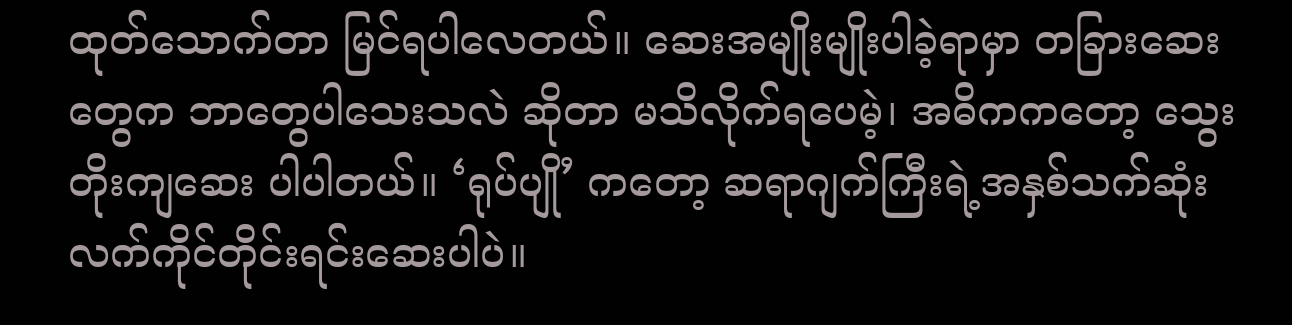ထုတ်သောက်တာ မြင်ရပါလေတယ်။ ဆေးအမျိုးမျိုးပါခဲ့ရာမှာ တခြားဆေးတွေက ဘာတွေပါသေးသလဲ ဆိုတာ မသိလိုက်ရပေမဲ့၊ အဓိကကတော့ သွေးတိုးကျဆေး ပါပါတယ်။ ‘ရုပ်ပျို’ ကတော့ ဆရာဂျက်ကြီးရဲ့အနှစ်သက်ဆုံး လက်ကိုင်တိုင်းရင်းဆေးပါပဲ။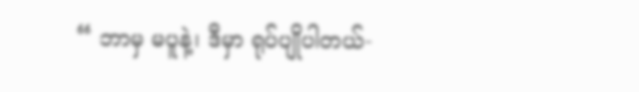“ ဘာမှ မပူနဲ့၊ ဒီမှာ ရုပ်ပျိုပါတယ်-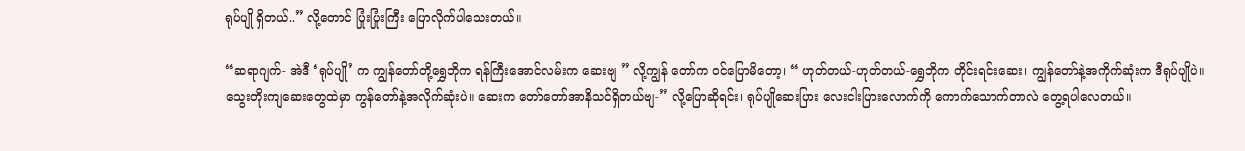ရုပ်ပျို ရှိတယ်..” လို့တောင် ပြုံးပြုံးကြီး ပြောလိုက်ပါသေးတယ်။

“ဆရာဂျက်- အဲဒီ ‘ရုပ်ပျို’ က ကျွန်တော်တို့ရွှေဘိုက ရန်ကြီးအောင်လမ်းက ဆေးဗျ ” လို့ကျွန် တော်က ဝင်ပြောမိတော့၊ “ ဟုတ်တယ်-ဟုတ်တယ်-ရွှေဘိုက တိုင်းရင်းဆေး၊ ကျွန်တော်နဲ့အကိုက်ဆုံးက ဒီရုပ်ပျိုပဲ။
သွေးတိုးကျဆေးတွေထဲမှာ ကွန်တော်နဲ့အလိုက်ဆုံးပဲ။ ဆေးက တော်တော်အာနိသင်ရှိတယ်ဗျ-” လို့ပြောဆိုရင်း၊ ရုပ်ပျိုဆေးပြား လေးငါးပြားလောက်ကို ကောက်သောက်တာလဲ တွေ့ရပါလေတယ်။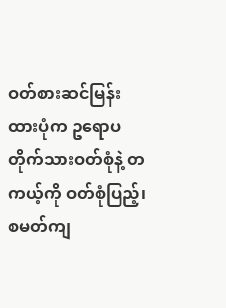ဝတ်စားဆင်မြန်းထားပုံက ဥရောပတိုက်သားဝတ်စုံနဲ့ တကယ့်ကို ဝတ်စုံပြည့်၊ စမတ်ကျ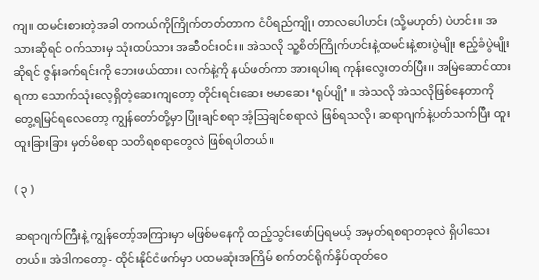ကျ။ ထမင်းစားတဲ့အခါ တကယ်ကိုကြိုက်တတ်တာက ငံပိရည်ကျို၊ တာလပေါဟင်း (သို့မဟုတ်) ပဲဟင်း။ အသားဆိုရင် ဝက်သားမှ သုံးထပ်သား အဆီဝင်းဝင်း။ အဲသလို သူ့စိတ်ကြိုက်ဟင်းနဲ့ထမင်းနဲ့စားပွဲမျိုး ဧည့်ခံပွဲမျိုးဆိုရင် ဇွန်းခက်ရင်းကို ဘေးဖယ်ထား၊ လက်နဲ့ကို နယ်ဖတ်ကာ အားရပါးရ ကုန်းလွေးတတ်ပြီး၊၊ အမြဲဆောင်ထားရကာ သောက်သုံးလေ့ရှိတဲ့ဆေးကျတော့ တိုင်းရင်းဆေး ဗမာဆေး ‘ရုပ်ပျို’ ။ အဲသလို အဲသလိုဖြစ်နေတာကို တွေ့ရမြင်ရလေတော့ ကျွန်တော်တို့မှာ ပြုံးချင်စရာ အံ့သြချင်စရာလဲ ဖြစ်ရသလို၊ ဆရာဂျက်နဲ့ပတ်သက်ပြီး ထူးထူးခြားခြား မှတ်မိစရာ သတိရစရာတွေလဲ ဖြစ်ရပါတယ်။

( ၃ )

ဆရာဂျက်ကြီးနဲ့ ကျွန်တော့်အကြားမှာ မဖြစ်မနေကို ထည့်သွင်းဖော်ပြရမယ့် အမှတ်ရစရာတခုလဲ ရှိပါသေးတယ်။ အဲဒါကတော့- ထိုင်းနိုင်ငံဖက်မှာ ပထမဆုံးအကြိမ် စက်တင်ရိုက်နှိပ်ထုတ်ဝေ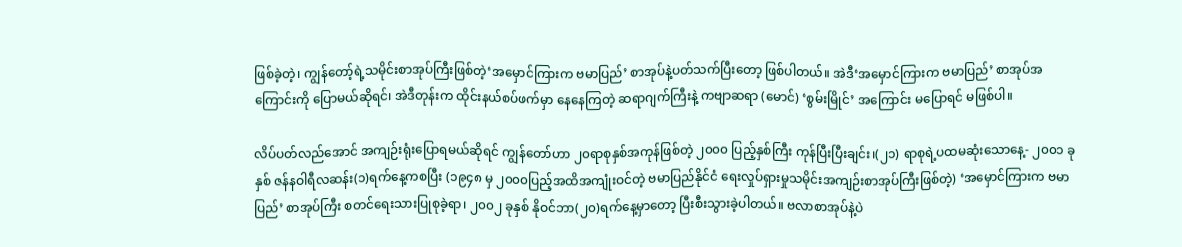ဖြစ်ခဲ့တဲ့၊ ကျွန်တော့်ရဲ့သမိုင်းစာအုပ်ကြီးဖြစ်တဲ့‘အမှောင်ကြားက ဗမာပြည်’ စာအုပ်နဲ့ပတ်သက်ပြီးတော့ ဖြစ်ပါတယ်။ အဲဒီ‘အမှောင်ကြားက ဗမာပြည်’ စာအုပ်အကြောင်းကို ပြောမယ်ဆိုရင်၊ အဲဒီတုန်းက ထိုင်းနယ်စပ်ဖက်မှာ နေနေကြတဲ့ ဆရာဂျက်ကြီးနဲ့ ကဗျာဆရာ (မောင်) ‘စွမ်းမြိုင်’ အကြောင်း မပြောရင် မဖြစ်ပါ။

လိပ်ပတ်လည်အောင် အကျဉ်းရုံးပြောရမယ်ဆိုရင် ကျွန်တော်ဟာ ၂၀ရာစုနှစ်အကုန်ဖြစ်တဲ့ ၂၀၀၀ ပြည့်နှစ်ကြီး ကုန်ပြီးပြီးချင်း၊(၂၁) ရာစုရဲ့ပထမဆုံးသောနေ့- ၂၀၀၁ ခုနှစ် ဇန်နဝါရီလဆန်း(၁)ရက်နေ့ကစပြီး (၁၉၄၈ မှ ၂၀၀၀ပြည့်အထိအကျုံးဝင်တဲ့ ဗမာပြည်နိုင်ငံ ရေးလှုပ်ရှားမှုသမိုင်းအကျဉ်းစာအုပ်ကြီးဖြစ်တဲ့) ‘အမှောင်ကြားက ဗမာပြည်’ စာအုပ်ကြီး စတင်ရေးသားပြုစုခဲ့ရာ၊ ၂၀၀၂ ခုနှစ် နိုဝင်ဘာ(၂၀)ရက်နေ့မှာတော့ ပြီးစီးသွားခဲ့ပါတယ်။ ဗလာစာအုပ်နဲ့ပဲ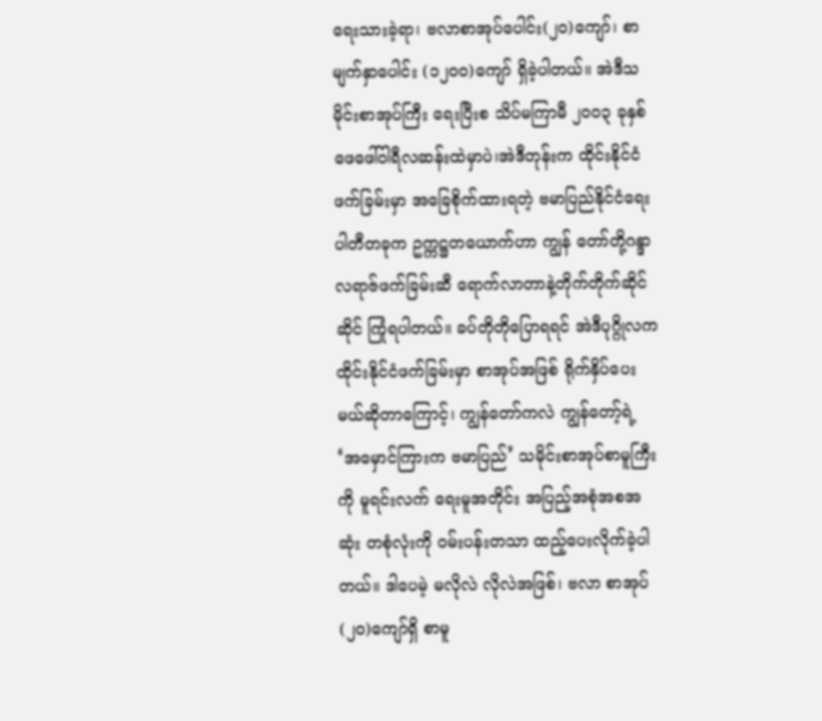ရေးသားခဲ့ရာ၊ ဗလာစာအုပ်ပေါင်း(၂၀)ကျော်၊ စာမျက်နှာပေါင်း (၁၂၀၀)ကျော် ရှိခဲ့ပါတယ်။ အဲဒီသမိုင်းစာအုပ်ကြီး ရေးပြီးစ သိပ်မကြာမီ ၂၀၀၃ ခုနှစ် ဖေဖေါ်ဝါရီလဆန်းထဲမှာပဲ၊အဲဒီတုန်းက ထိုင်းနိုင်ငံဖက်ခြမ်းမှာ အခြေစိုက်ထားရတဲ့ ဗမာပြည်နိုင်ငံရေးပါတီတခုက ဥက္ကဋ္ဌတယောက်ဟာ ကျွန် တော်တို့ဂန္ဒာလရာဇ်ဖက်ခြမ်းဆီ ရောက်လာတာနဲ့တိုက်တိုက်ဆိုင်ဆိုင် ကြုံရပါတယ်။ ခပ်တိုတိုပြောရရင် အဲဒီပုဂ္ဂိုလက ထိုင်းနိုင်ငံဖက်ခြမ်းမှာ စာအုပ်အဖြစ် ရိုက်နှိပ်ပေးမယ်ဆိုတာကြောင့်၊ ကျွန်တော်ကလဲ ကျွန်တော့်ရဲ့ ‘အမှောင်ကြားက ဗမာပြည်’ သမိုင်းစာအုပ်စာမူကြီးကို မူရင်းလက် ရေးမူအတိုင်း အပြည့်အစုံအစအဆုံး တစုံလုံးကို ဝမ်းပန်းတသာ ထည့်ပေးလိုက်ခဲ့ပါတယ်။ ဒါပေမဲ့ မလိုလဲ လိုလဲအဖြစ်၊ ဗလာ စာအုပ်(၂၀)ကျော်ရှိ စာမူ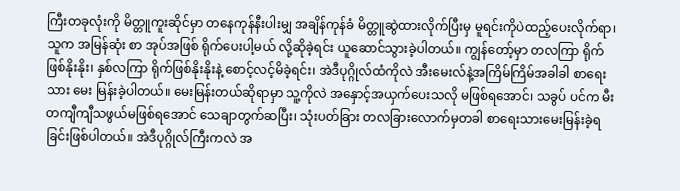ကြီးတခုလုံးကို မိတ္တူကူးဆိုင်မှာ တနေကုန်နီးပါးမျှ အချိန်ကုန်ခံ မိတ္တူဆွဲထားလိုက်ပြီးမှ မူရင်းကိုပဲထည့်ပေးလိုက်ရာ၊ သူက အမြန်ဆုံး စာ အုပ်အဖြစ် ရိုက်ပေးပါ့မယ် လို့ဆိုခဲ့ရင်း ယူဆောင်သွားခဲ့ပါတယ်။ ကျွန်တော့်မှာ တလကြာ ရိုက်ဖြစ်နိုးနိုး၊ နှစ်လကြာ ရိုက်ဖြစ်နိုးနိုးနဲ့ စောင့်လင့်မိခဲ့ရင်း၊ အဲဒီပုဂ္ဂိုလ်ထံကိုလဲ အီးမေးလ်နဲ့အကြိမ်ကြိမ်အခါခါ စာရေးသား မေး မြန်းခဲ့ပါတယ်။ မေးမြန်းတယ်ဆိုရာမှာ သူ့ကိုလဲ အနှောင့်အယှက်ပေးသလို မဖြစ်ရအောင်၊ သခွပ် ပင်က မီးတကျီကျီသဖွယ်မဖြစ်ရအောင် သေချာတွက်ဆပြီး၊ သုံးပတ်ခြား တလခြားလောက်မှတခါ စာရေးသားမေးမြန်းခဲ့ရခြင်းဖြစ်ပါတယ်။ အဲဒီပုဂ္ဂိုလ်ကြီးကလဲ အ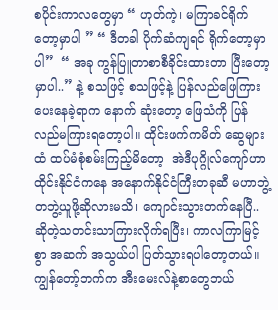စပိုင်းကာလတွေမှာ “ ဟုတ်ကဲ့၊ မကြာခင်ရိုက်တော့မှာပါ ” “ ဒီတခါ ပိုက်ဆံကျရင် ရိုက်တော့မှာပါ”  “ အခု ကွန်ပြူတာစာစီခိုင်းထားတာ ပြီးတော့မှာပါ..” နဲ့ စသဖြင့် စသဖြင့်နဲ့ ပြန်လည်ဖြေကြားပေးနေခဲ့ရာက နောက် ဆုံးတော့ ဖြေသံကို ပြန်လည်မကြားရတော့ပါ။ ထိုင်းဖက်ကမိတ် ဆွေများထံ ထပ်မံစုံစမ်းကြည့်မိတော့  အဲဒီပုဂ္ဂိုလ်ကျော်ဟာ ထိုင်းနိုင်ငံကနေ အနောက်နိုင်ငံကြီးတခုဆီ မဟာဘွဲ့တဘွဲ့ယူဖို့ဆိုလားမသိ၊ ကျောင်းသွားတက်နေပြီ..ဆိုတဲ့သတင်းသာကြားလိုက်ရပြီး၊ ကာလကြာမြင့်စွာ အဆက် အသွယ်ပါ ပြတ်သွားရပါတော့တယ်။ ကျွန်တော့်ဘက်က အီးမေးလ်နဲ့စာတွေဘယ်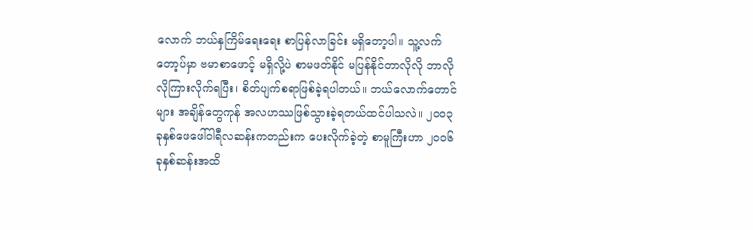လောက် ဘယ်နှကြိမ်ရေးရေး စာပြန်လာခြင်း မရှိတော့ပါ။ သူ့လက်တော့ပ်မှာ ဗမာစာဖောင့် မရှိလို့ပဲ စာမဖတ်နိုင် မပြန်နိုင်တာလိုလို ဘာလိုလိုကြားလိုက်ရပြီး၊ စိတ်ပျက်စရာဖြစ်ခဲ့ရပါတယ်။ ဘယ်လောက်တောင်များ အချိန်တွေကုန် အလဟဿဖြစ်သွားခဲ့ရတယ်ထင်ပါသလဲ။ ၂၀၀၃ ခုနှစ်ဖေဖေါ်ဝါရီလဆန်းကတည်းက ပေးလိုက်ခဲ့တဲ့ စာမူကြီးဟာ ၂၀၀၆ ခုနှစ်ဆန်းအထိ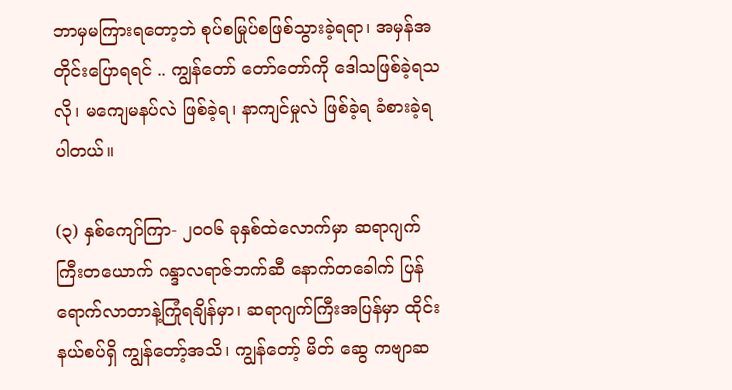ဘာမှမကြားရတော့ဘဲ စုပ်စမြုပ်စဖြစ်သွားခဲ့ရရာ၊ အမှန်အတိုင်းပြောရရင် .. ကျွန်တော် တော်တော်ကို ဒေါသဖြစ်ခဲ့ရသလို၊ မကျေမနပ်လဲ ဖြစ်ခဲ့ရ၊ နာကျင်မှုလဲ ဖြစ်ခဲ့ရ ခံစားခဲ့ရပါတယ်။

(၃) နှစ်ကျော်ကြာ- ၂၀၀၆ ခုနှစ်ထဲလောက်မှာ ဆရာဂျက်ကြီးတယောက် ဂန္ဒာလရာဇ်ဘက်ဆီ နောက်တခေါက် ပြန်ရောက်လာတာနဲ့ကြုံရချိန်မှာ၊ ဆရာဂျက်ကြီးအပြန်မှာ ထိုင်းနယ်စပ်ရှိ ကျွန်တော့်အသိ၊ ကျွန်တော့် မိတ် ဆွေ ကဗျာဆ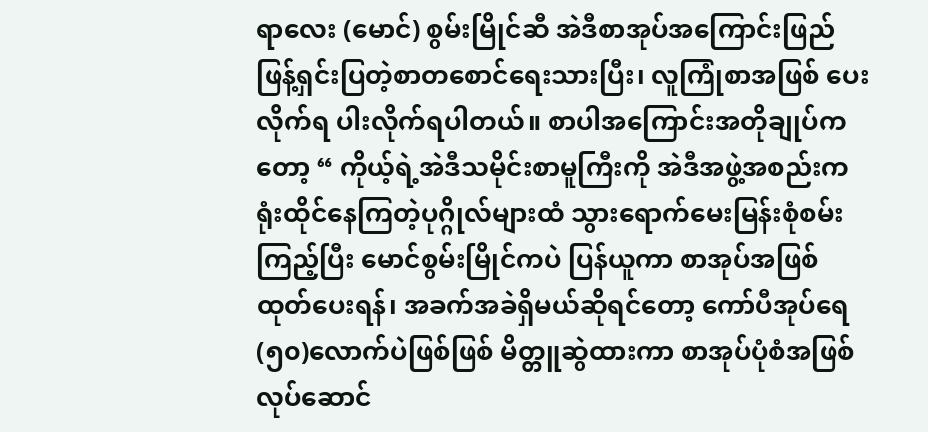ရာလေး (မောင်) စွမ်းမြိုင်ဆီ အဲဒီစာအုပ်အကြောင်းဖြည်ဖြန့်ရှင်းပြတဲ့စာတစောင်ရေးသားပြီး၊ လူကြုံစာအဖြစ် ပေးလိုက်ရ ပါးလိုက်ရပါတယ်။ စာပါအကြောင်းအတိုချုပ်ကတော့ “ ကိုယ့်ရဲ့အဲဒီသမိုင်းစာမူကြီးကို အဲဒီအဖွဲ့အစည်းကရုံးထိုင်နေကြတဲ့ပုဂ္ဂိုလ်များထံ သွားရောက်မေးမြန်းစုံစမ်းကြည့်ပြီး မောင်စွမ်းမြိုင်ကပဲ ပြန်ယူကာ စာအုပ်အဖြစ် ထုတ်ပေးရန်၊ အခက်အခဲရှိမယ်ဆိုရင်တော့ ကော်ပီအုပ်ရေ (၅၀)လောက်ပဲဖြစ်ဖြစ် မိတ္တူဆွဲထားကာ စာအုပ်ပုံစံအဖြစ် လုပ်ဆောင်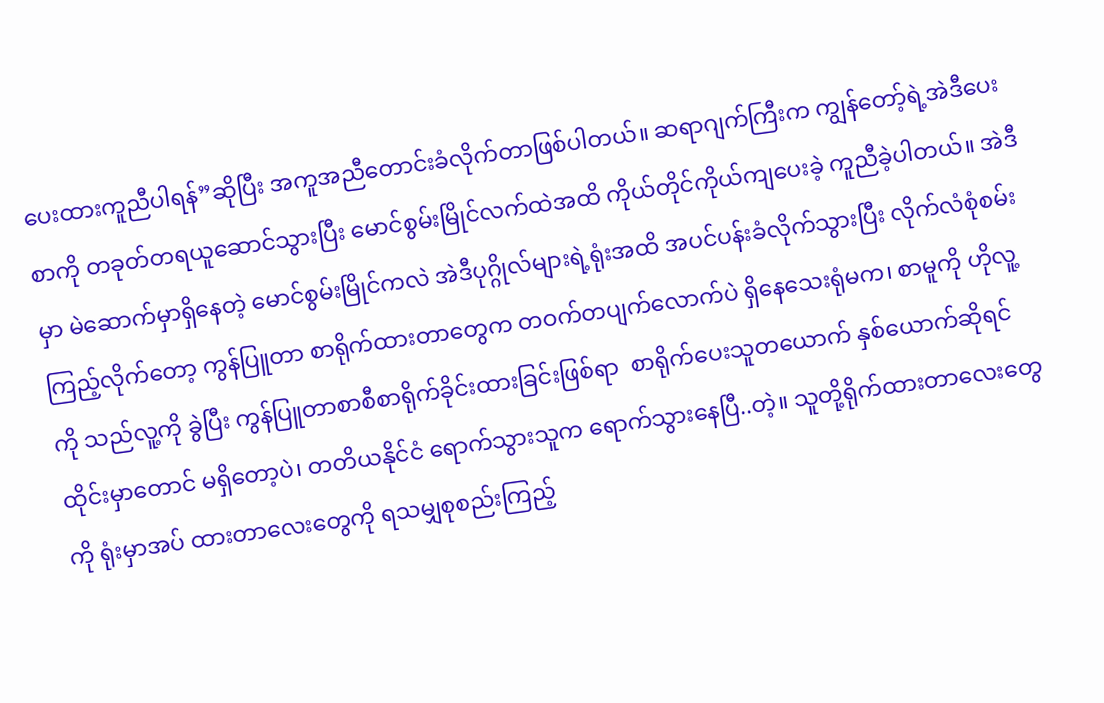ပေးထားကူညီပါရန်”ဆိုပြီး အကူအညီတောင်းခံလိုက်တာဖြစ်ပါတယ်။ ဆရာဂျက်ကြီးက ကျွန်တော့်ရဲ့အဲဒီပေးစာကို တခုတ်တရယူဆောင်သွားပြီး မောင်စွမ်းမြိုင်လက်ထဲအထိ ကိုယ်တိုင်ကိုယ်ကျပေးခဲ့ ကူညီခဲ့ပါတယ်။ အဲဒီမှာ မဲဆောက်မှာရှိနေတဲ့ မောင်စွမ်းမြိုင်ကလဲ အဲဒီပုဂ္ဂိုလ်များရဲ့ရုံးအထိ အပင်ပန်းခံလိုက်သွားပြီး လိုက်လံစုံစမ်းကြည့်လိုက်တော့ ကွန်ပြူတာ စာရိုက်ထားတာတွေက တဝက်တပျက်လောက်ပဲ ရှိနေသေးရုံမက၊ စာမူကို ဟိုလူ့ကို သည်လူ့ကို ခွဲပြီး ကွန်ပြူတာစာစီစာရိုက်ခိုင်းထားခြင်းဖြစ်ရာ  စာရိုက်ပေးသူတယောက် နှစ်ယောက်ဆိုရင် ထိုင်းမှာတောင် မရှိတော့ပဲ၊ တတိယနိုင်ငံ ရောက်သွားသူက ရောက်သွားနေပြီ..တဲ့။ သူတို့ရိုက်ထားတာလေးတွေကို ရုံးမှာအပ် ထားတာလေးတွေကို ရသမျှစုစည်းကြည့်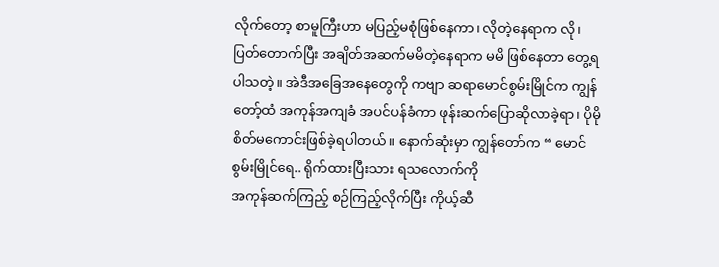လိုက်တော့ စာမူကြီးဟာ မပြည့်မစုံဖြစ်နေကာ၊ လိုတဲ့နေရာက လို၊ ပြတ်တောက်ပြီး အချိတ်အဆက်မမိတဲ့နေရာက မမိ ဖြစ်နေတာ တွေ့ရပါသတဲ့။ အဲဒီအခြေအနေတွေကို ကဗျာ ဆရာမောင်စွမ်းမြိုင်က ကျွန်တော့်ထံ အကုန်အကျခံ အပင်ပန်ခံကာ ဖုန်းဆက်ပြောဆိုလာခဲ့ရာ၊ ပိုမိုစိတ်မကောင်းဖြစ်ခဲ့ရပါတယ်။ နောက်ဆုံးမှာ ကျွန်တော်က “ မောင်စွမ်းမြိုင်ရေ.. ရိုက်ထားပြီးသား ရသလောက်ကို
အကုန်ဆက်ကြည့် စဉ်ကြည့်လိုက်ပြီး ကိုယ့်ဆီ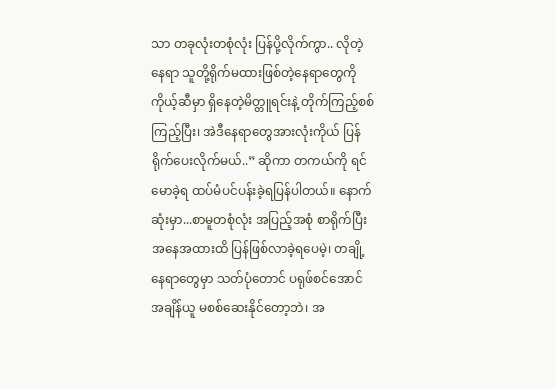သာ တခုလုံးတစုံလုံး ပြန်ပို့လိုက်ကွာ.. လိုတဲ့နေရာ သူတို့ရိုက်မထားဖြစ်တဲ့နေရာတွေကို ကိုယ့်ဆီမှာ ရှိနေတဲ့မိတ္တူရင်းနဲ့ တိုက်ကြည့်စစ်ကြည့်ပြီး၊ အဲဒီနေရာတွေအားလုံးကိုယ် ပြန်ရိုက်ပေးလိုက်မယ်..” ဆိုကာ တကယ်ကို ရင်မောခဲ့ရ ထပ်မံပင်ပန်းခဲ့ရပြန်ပါတယ်။ နောက်ဆုံးမှာ...စာမူတစုံလုံး အပြည့်အစုံ စာရိုက်ပြီးအနေအထားထိ ပြန်ဖြစ်လာခဲ့ရပေမဲ့၊ တချို့နေရာတွေမှာ သတ်ပုံတောင် ပရုဖ်စင်အောင် အချိန်ယူ မစစ်ဆေးနိုင်တော့ဘဲ၊ အ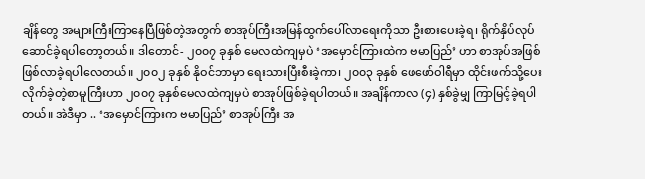ချိန်တွေ အများကြီးကြာနေပြီဖြစ်တဲ့အတွက် စာအုပ်ကြီးအမြန်ထွက်ပေါ်လာရေးကိုသာ ဦးစားပေးခဲ့ရ၊ ရိုက်နှိပ်လုပ်ဆောင်ခဲ့ရပါတော့တယ်။ ဒါတောင်- ၂၀၀၇ ခုနှစ် မေလထဲကျမှပဲ ‘အမှောင်ကြားထဲက ဗမာပြည်’ ဟာ စာအုပ်အဖြစ် ဖြစ်လာခဲ့ရပါလေတယ်။ ၂၀၀၂ ခုနှစ် နိုဝင်ဘာမှာ ရေးသားပြီးစီးခဲ့ကာ၊ ၂၀၀၃ ခုနှစ် ဖေဖော်ဝါရီမှာ ထိုင်းဖက်သို့ပေးလိုက်ခဲ့တဲ့စာမူကြီးဟာ ၂၀၀၇ ခုနှစ်မေလထဲကျမှပဲ စာအုပ်ဖြစ်ခဲ့ရပါတယ်။ အချိန်ကာလ (၄) နှစ်ခွဲမျှ ကြာမြင့်ခဲ့ရပါတယ်။ အဲဒီမှာ .. ‘အမှောင်ကြားက ဗမာပြည်’ စာအုပ်ကြီး အ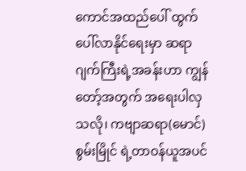ကောင်အထည်ပေါ် ထွက်ပေါ်လာနိုင်ရေးမှာ ဆရာဂျက်ကြီးရဲ့အခန်းဟာ ကျွန်တော့်အတွက် အရေးပါလှသလို၊ ကဗျာဆရာ(မောင်)စွမ်းမြိုင် ရဲ့တာဝန်ယူအပင်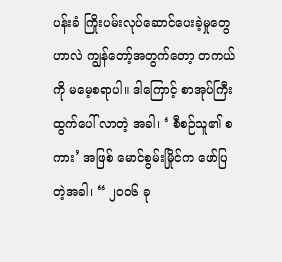ပန်းခံ ကြိုးပမ်းလုပ်ဆောင်ပေးခဲ့မှုတွေဟာလဲ ကျွန်တော့်အတွက်တော့ တကယ်ကို မမေ့စရာပါ။ ဒါကြောင့် စာအုပ်ကြီးထွက်ပေါ် လာတဲ့ အခါ၊ ‘ စီစဉ်သူ၏ စကား’ အဖြစ် မောင်စွမ်းမြိုင်က ဖော်ပြတဲ့အခါ၊ “ ၂၀၀၆ ခု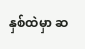နှစ်ထဲမှာ ဆ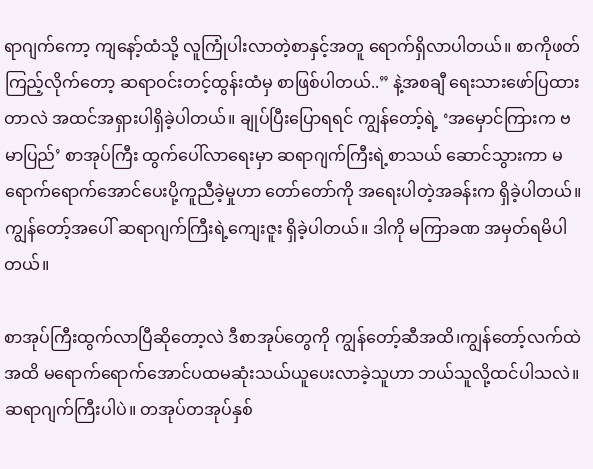ရာဂျက်ကော့ ကျနော့်ထံသို့ လူကြုံပါးလာတဲ့စာနှင့်အတူ ရောက်ရှိလာပါတယ်။ စာကိုဖတ်ကြည့်လိုက်တော့ ဆရာဝင်းတင့်ထွန်းထံမှ စာဖြစ်ပါတယ်..” နဲ့အစချီ ရေးသားဖော်ပြထားတာလဲ အထင်အရှားပါရှိခဲ့ပါတယ်။ ချုပ်ပြီးပြောရရင် ကျွန်တော့်ရဲ့ ‘အမှောင်ကြားက ဗမာပြည်’ စာအုပ်ကြီး ထွက်ပေါ်လာရေးမှာ ဆရာဂျက်ကြီးရဲ့စာသယ် ဆောင်သွားကာ မရောက်ရောက်အောင်ပေးပို့ကူညီခဲ့မှုဟာ တော်တော်ကို အရေးပါတဲ့အခန်းက ရှိခဲ့ပါတယ်။ ကျွန်တော့်အပေါ် ဆရာဂျက်ကြီးရဲ့ကျေးဇူး ရှိခဲ့ပါတယ်။ ဒါကို မကြာခဏ အမှတ်ရမိပါတယ်။

စာအုပ်ကြီးထွက်လာပြီဆိုတော့လဲ ဒီစာအုပ်တွေကို ကျွန်တော့်ဆီအထိ၊ကျွန်တော့်လက်ထဲအထိ မရောက်ရောက်အောင်ပထမဆုံးသယ်ယူပေးလာခဲ့သူဟာ ဘယ်သူလို့ထင်ပါသလဲ။ ဆရာဂျက်ကြီးပါပဲ။ တအုပ်တအုပ်နှစ်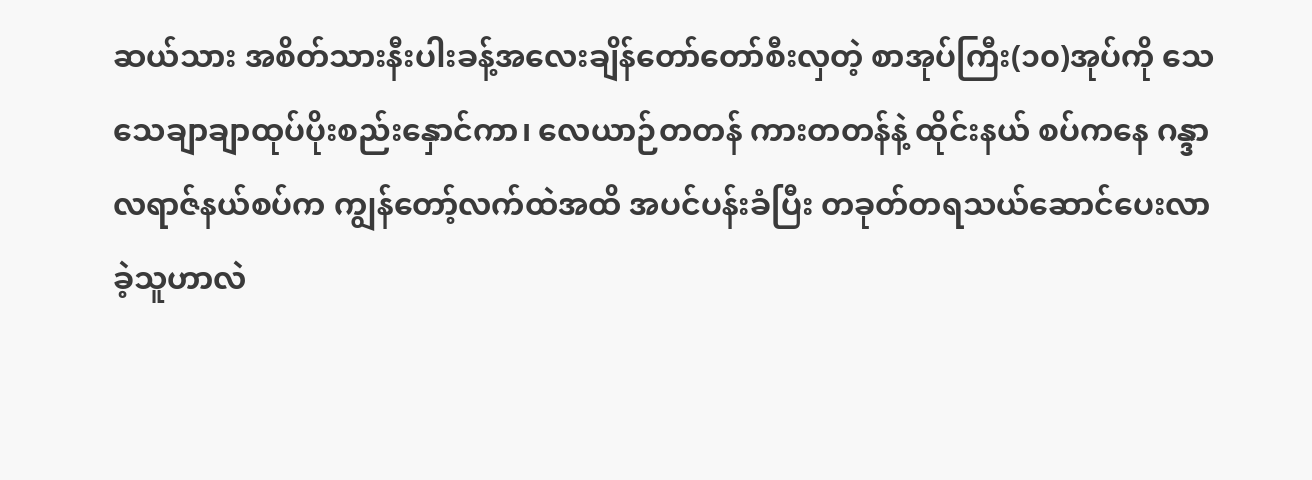ဆယ်သား အစိတ်သားနီးပါးခန့်အလေးချိန်တော်တော်စီးလှတဲ့ စာအုပ်ကြီး(၁၀)အုပ်ကို သေသေချာချာထုပ်ပိုးစည်းနှောင်ကာ၊ လေယာဉ်တတန် ကားတတန်နဲ့ ထိုင်းနယ် စပ်ကနေ ဂန္ဒာလရာဇ်နယ်စပ်က ကျွန်တော့်လက်ထဲအထိ အပင်ပန်းခံပြီး တခုတ်တရသယ်ဆောင်ပေးလာခဲ့သူဟာလဲ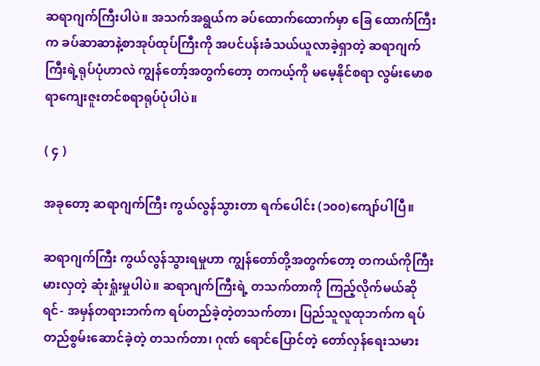ဆရာဂျက်ကြီးပါပဲ။ အသက်အရွယ်က ခပ်ထောက်ထောက်မှာ ခြေ ထောက်ကြီးက ခပ်ဆာဆာနဲ့စာအုပ်ထုပ်ကြီးကို အပင်ပန်းခံသယ်ယူလာခဲ့ရှာတဲ့ ဆရာဂျက်ကြီးရဲ့ရုပ်ပုံဟာလဲ ကျွန်တော့်အတွက်တော့ တကယ့်ကို မမေ့နိုင်စရာ လွမ်းမောစရာကျေးဇူးတင်စရာရုပ်ပုံပါပဲ။

( ၄ )

အခုတော့ ဆရာဂျက်ကြီး ကွယ်လွန်သွားတာ ရက်ပေါင်း (၁၀၀)ကျော်ပါပြီ။

ဆရာဂျက်ကြီး ကွယ်လွန်သွားရမှုဟာ ကျွန်တော်တို့အတွက်တော့ တကယ်ကိုကြီးမားလှတဲ့ ဆုံးရှုံးမှုပါပဲ။ ဆရာဂျက်ကြီးရဲ့ တသက်တာကို ကြည့်လိုက်မယ်ဆိုရင်- အမှန်တရားဘက်က ရပ်တည်ခဲ့တဲ့တသက်တာ၊ ပြည်သူလူထုဘက်က ရပ်တည်စွမ်းဆောင်ခဲ့တဲ့ တသက်တာ၊ ဂုဏ် ရောင်ပြောင်တဲ့ တော်လှန်ရေးသမား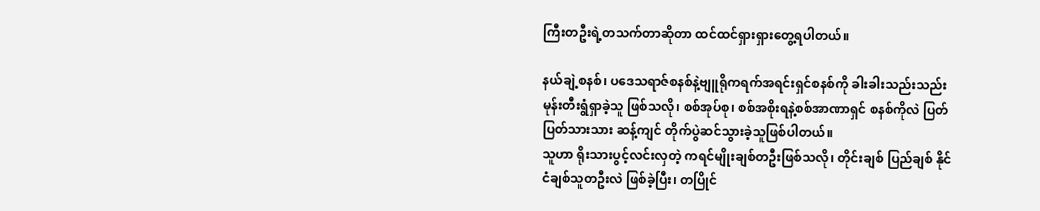ကြီးတဦးရဲ့တသက်တာဆိုတာ ထင်ထင်ရှားရှားတွေ့ရပါတယ်။

နယ်ချဲ့စနစ်၊ ပဒေသရာဇ်စနစ်နဲ့ဗျူရိုကရက်အရင်းရှင်စနစ်ကို ခါးခါးသည်းသည်း မုန်းတီးရွံရှာခဲ့သူ ဖြစ်သလို၊ စစ်အုပ်စု၊ စစ်အစိုးရနဲ့စစ်အာဏာရှင် စနစ်ကိုလဲ ပြတ်ပြတ်သားသား ဆန့်ကျင် တိုက်ပွဲဆင်သွားခဲ့သူဖြစ်ပါတယ်။
သူဟာ ရိုးသားပွင့်လင်းလှတဲ့ ကရင်မျိုးချစ်တဦးဖြစ်သလို၊ တိုင်းချစ် ပြည်ချစ် နိုင်ငံချစ်သူတဦးလဲ ဖြစ်ခဲ့ပြီး၊ တပြိုင်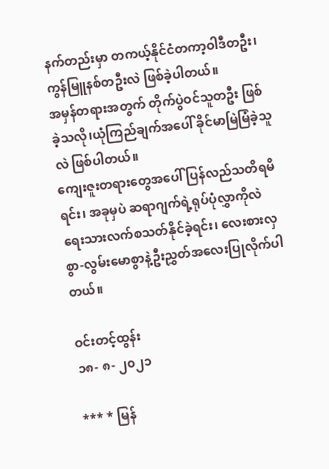နက်တည်းမှာ တကယ့်နိုင်ငံတကာ့ဝါဒီတဦး၊ ကွန်မြူနစ်တဦးလဲ ဖြစ်ခဲ့ပါတယ်။
အမှန်တရားအတွက် တိုက်ပွဲဝင်သူတဦး ဖြစ်ခဲ့သလို၊ယုံကြည်ချက်အပေါ် ခိုင်မာမြဲမြံခဲ့သူလဲ ဖြစ်ပါတယ်။
ကျေးဇူးတရားတွေအပေါ် ပြန်လည်သတိရမိရင်း၊ အခုမှပဲ ဆရာဂျက်ရဲ့ရုပ်ပုံလွှာကိုလဲ ရေးသားလက်စသတ်နိုင်ခဲ့ရင်း၊ လေးစားလှစွာ-လွမ်းမောစွာနဲ့ဦးညွှတ်အလေးပြုလိုက်ပါတယ်။

ဝင်းတင့်ထွန်း
၁၈- ၈- ၂၀၂၁

*** * မြန်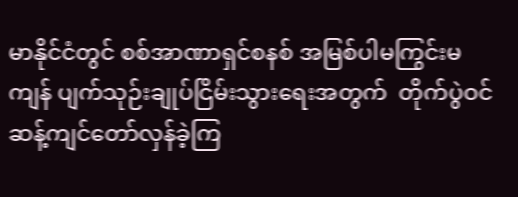မာနိုင်ငံတွင် စစ်အာဏာရှင်စနစ် အမြစ်ပါမကြွင်းမကျန် ပျက်သုဉ်းချုပ်ငြိမ်းသွားရေးအတွက်  တိုက်ပွဲဝင်ဆန့်ကျင်တော်လှန်ခဲ့ကြ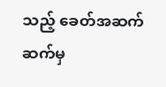သည့် ခေတ်အဆက်ဆက်မှ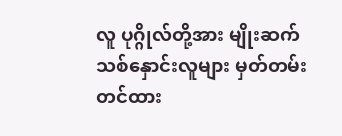လူ ပုဂ္ဂိုလ်တို့အား မျိုးဆက်သစ်နှောင်းလူများ မှတ်တမ်းတင်ထား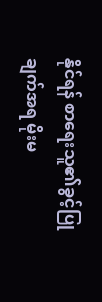နိုင်ရန် စာရေးသူ၏ခွင့်ပြုချက်အရ မိုးမ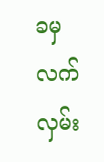ခမှ လက်လှမ်း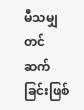မီသမျှတင်ဆက်ခြင်းဖြစ်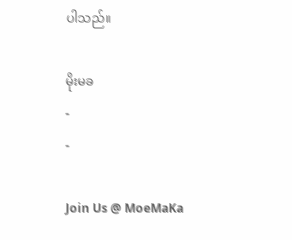ပါသည်။

မိုးမခ
-
-

Join Us @ MoeMaKa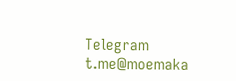Telegram
t.me@moemaka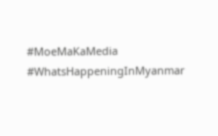#MoeMaKaMedia
#WhatsHappeningInMyanmar